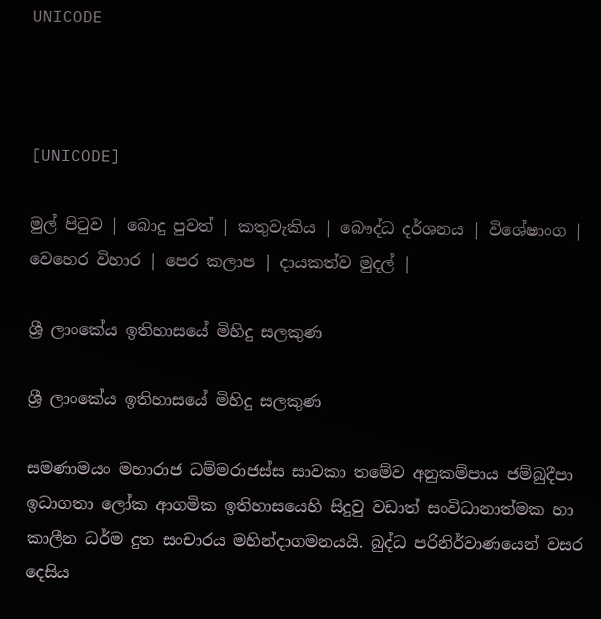UNICODE



[UNICODE]

මුල් පිටුව | බොදු පුවත් | කතුවැකිය | බෞද්ධ දර්ශනය | විශේෂාංග | වෙහෙර විහාර | පෙර කලාප | දායකත්ව මුදල් |

ශ්‍රී ලාංකේය ඉතිහාසයේ මිහිදු සලකුණ

ශ්‍රී ලාංකේය ඉතිහාසයේ මිහිදු සලකුණ

සමණාමයං මහාරාජ ධම්මරාජස්ස සාවකා තමේව අනුකම්පාය ජම්බුදීපා ඉධාගතා ලෝක ආගමික ඉතිහාසයෙහි සිදුවු වඩාත් සංවිධානාත්මක හා කාලීන ධර්ම දුත සංචාරය මහින්දාගමනයයි. බුද්ධ පරිනිර්වාණයෙන් වසර දෙසිය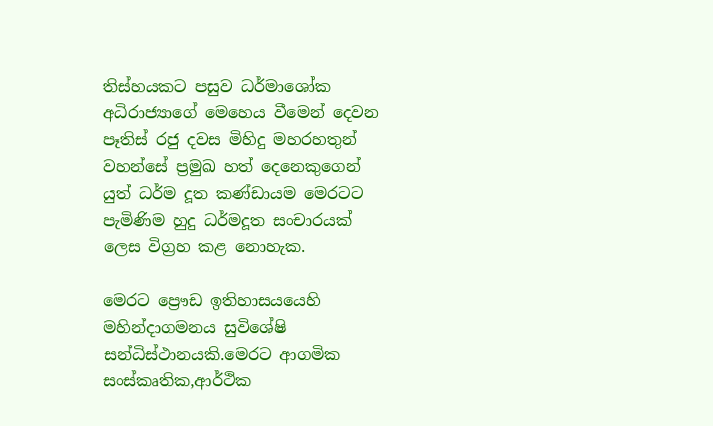තිස්හයකට පසුව ධර්මාශෝක අධිරාජ්‍යාගේ මෙහෙය වීමෙන් දෙවන පෑතිස් රජු දවස මිහිදු මහරහතුන් වහන්සේ ප්‍රමුඛ හත් දෙනෙකුගෙන් යුත් ධර්ම දූත කණ්ඩායම මෙරටට පැමිණිම හුදු ධර්මදූත සංචාරයක් ලෙස විග්‍රහ කළ නොහැක.

මෙරට ප්‍රෞඩ ඉතිහාසයයෙහි මහින්දාගමනය සුවිශේෂි සන්ධිස්ථානයකි.මෙරට ආගමික සංස්කෘතික,ආර්ථික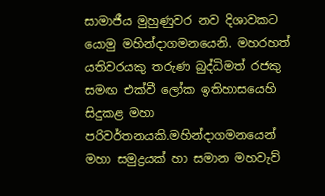සාමාජීය මුහුණුවර නව දිශාවකට යොමු මහින්දාගමනයෙනි. මහරහත් යතිවරයකු තරුණ බුද්ධිමත් රජකු සමඟ එක්වී ලෝක ඉතිහාසයෙහි සිදුකළ මහා පරිවර්තනයකි.මහින්දාගමනයෙන් මහා සමුද්‍රයක් හා සමාන මහවැව්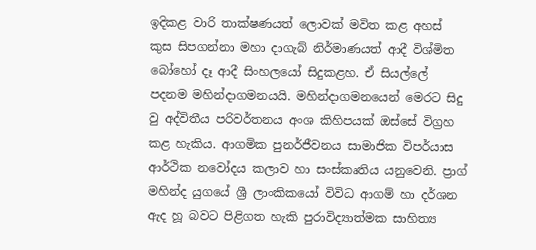ඉදිකළ වාරි තාක්ෂණයත් ලොවක් මවිත කළ අහස් කුස සිපගන්නා මහා දාගැබ් නිර්මාණයත් ආදී විශ්මිත බෝහෝ දෑ ආදී සිංහලයෝ සිදුකළහ. ඒ සියල්ලේ පදනම මහින්දාගමනයයි. මහින්දාගමනයෙන් මෙරට සිදු වු අද්විතීය පරිවර්තනය අංශ කිහිපයක් ඔස්සේ විග්‍රහ කළ හැකිය. ආගමික පුනර්ජීවනය සාමාජික විපර්යාස ආර්ථික නවෝදය කලාව හා සංස්කෘතිය යනුවෙනි. ප්‍රාග් මහින්ද යුගයේ ශ්‍රී ලාංකිකයෝ විවිධ ආගම් හා දර්ශන ඇද හූ බවට පිළිගත හැකි පුරාවිද්‍යාත්මක සාහිත්‍ය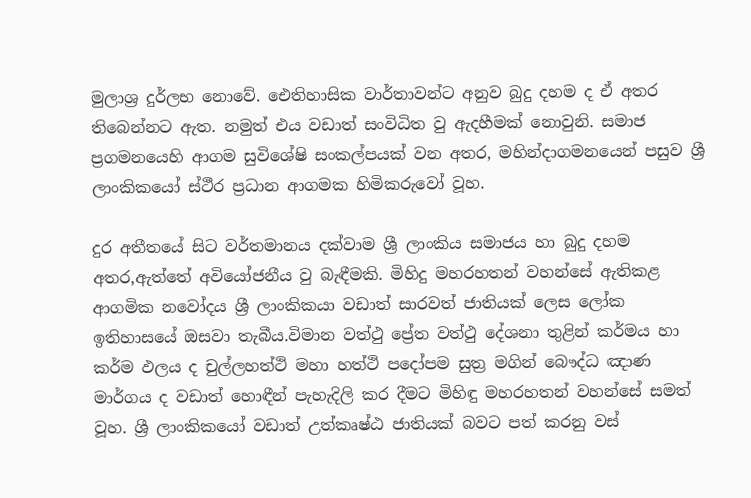මුලාශ්‍ර දුර්ලභ නොවේ. ඓතිහාසික වාර්තාවන්ට අනුව බුදු දහම ද ඒ අතර තිබෙන්නට ඇත. නමුත් එය වඩාත් සංවිධිත වු ඇදහීමක් නොවුනි. සමාජ ප්‍රගමනයෙහි ආගම සුවිශේෂි සංකල්පයක් වන අතර, මහින්දාගමනයෙන් පසුව ශ්‍රී ලාංකිකයෝ ස්ථීර ප්‍රධාන ආගමක හිමිකරුවෝ වූහ.

දුර අතීතයේ සිට වර්තමානය දක්වාම ශ්‍රී ලාංකිය සමාජය හා බුදු දහම අතර,ඇත්තේ අවියෝජනීය වු බැඳීමකි. මිහිදු මහරහතන් වහන්සේ ඇතිකළ ආගමික නවෝදය ශ්‍රී ලාංකිකයා වඩාත් සාරවත් ජාතියක් ලෙස ලෝක ඉතිහාසයේ ඔසවා තැබීය.විමාන වත්ථු ප්‍රේත වත්ථු දේශනා තුළින් කර්මය හා කර්ම ඵලය ද චුල්ලහත්ථි මහා හත්ථි පදෝපම සුත්‍ර මගින් බෞද්ධ ඤාණ මාර්ගය ද වඩාත් හොඳීන් පැහැදිලි කර දීමට මිහිඳු මහරහතන් වහන්සේ සමත් වූහ. ශ්‍රී ලාංකිකයෝ වඩාත් උත්කෘෂ්ඨ ජාතියක් බවට පත් කරනු වස්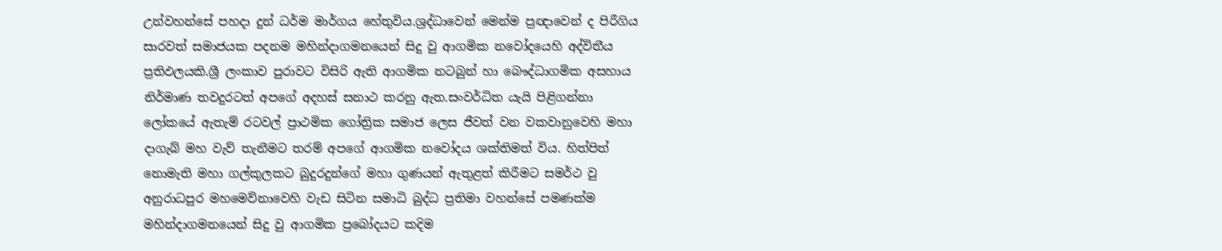උන්වහන්සේ පහදා දුන් ධර්ම මාර්ගය හේතුවිය.ශ්‍රද්ධාවෙන් මෙන්ම ප්‍රඥාවෙන් ද පිරීගිය සාරවත් සමාජයක පදනම මහින්දාගමනයෙන් සිදු වු ආගමික නවෝදයෙහි අද්විතීය ප්‍රතිඵලයකි.ශ්‍රී ලංකාව පුරාවට විසිරි ඇති ආගමික නටබුන් හා බෞද්ධාගමික අසහාය නිර්මාණ තවදුරටත් අපගේ අදහස් සනාථ කරනු ඇත.සංවර්ධිත යැයි පිළිගන්නා ලෝකයේ ඇතැම් රටවල් ප්‍රාථමික ගෝත්‍රික සමාජ ලෙස ජීවත් වන වකවානුවෙහි මහා දාගැබ් මහ වැව් තැනීමට තරම් අපගේ ආගමික නවෝදය ශක්තිමත් විය. හිත්පිත් නොමැති මහා ගල්කුලකට බුදුරදුන්ගේ මහා ගුණයන් ඇතුළත් කිරීමට සමර්ථ වු අනුරාධපුර මහමෙව්නාවෙහි වැඩ සිටින සමාධි බුද්ධ ප්‍රතිමා වහන්සේ පමණක්ම මහින්දාගමනයෙන් සිදු වු ආගමික ප්‍රබෝදයට කදිම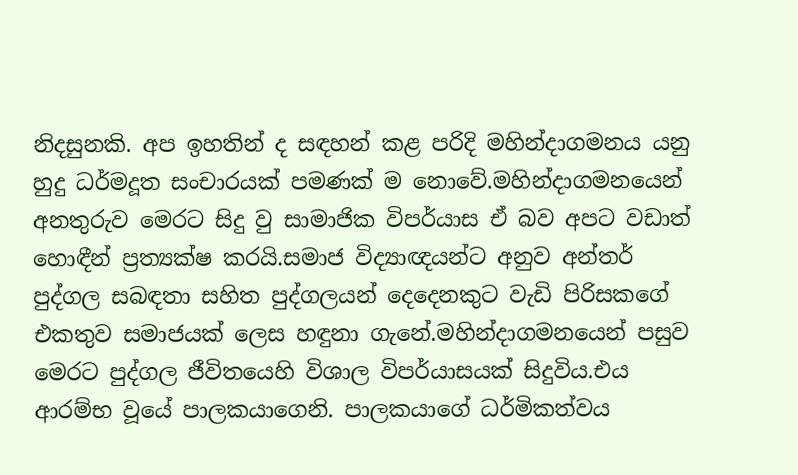නිදසුනකි. අප ඉහතින් ද සඳහන් කළ පරිදි මහින්දාගමනය යනු හුදු ධර්මදූත සංචාරයක් පමණක් ම නොවේ.මහින්දාගමනයෙන් අනතුරුව මෙරට සිදු වු සාමාජික විපර්යාස ඒ බව අපට වඩාත් හොඳීන් ප්‍රත්‍යක්ෂ කරයි.සමාජ විද්‍යාඥයන්ට අනුව අන්තර් පුද්ගල සබඳතා සහිත පුද්ගලයන් දෙදෙනකුට වැඩි පිරිසකගේ එකතුව සමාජයක් ලෙස හඳුනා ගැනේ.මහින්දාගමනයෙන් පසුව මෙරට පුද්ගල ජීවිතයෙහි විශාල විපර්යාසයක් සිදුවිය.එය ආරම්භ වූයේ පාලකයාගෙනි. පාලකයාගේ ධර්මිකත්වය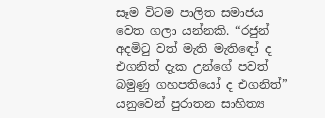සෑම විටම පාලිත සමාජය වෙත ගලා යන්නකි. “රජුන් අදමිටු වත් මැති මැතිඳෝ ද එගනිත් දැක උන්ගේ පවත් බමුණු ගහපතියෝ ද එගනිත්” යනුවෙන් පුරාතන සාහිත්‍ය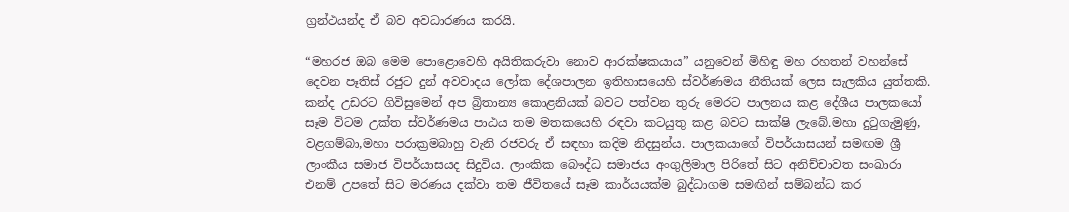ග්‍රන්ථයන්ද ඒ බව අවධාරණය කරයි.

“මහරජ ඔබ මෙම පොළොවෙහි අයිතිකරුවා නොව ආරක්ෂකයාය” යනුවෙන් මිහිඳු මහ රහතන් වහන්සේ දෙවන පෑතිස් රජුට දුන් අවවාදය ලෝක දේශපාලන ඉතිහාසයෙහි ස්වර්ණමය නීතියක් ලෙස සැලකිය යුත්තකි. කන්ද උඩරට ගිවිසුමෙන් අප බ්‍රිතාන්‍ය කොළනියක් බවට පත්වන තුරු මෙරට පාලනය කළ දේශීය පාලකයෝ සෑම විටම උක්ත ස්වර්ණමය පාඨය තම මතකයෙහි රඳවා කටයුතු කළ බවට සාක්ෂි ලැබේ.මහා දුටුගැමුණු, වළගම්බා,මහා පරාක්‍රමබාහු වැනි රජවරු ඒ සඳහා කදිම නිදසුන්ය. පාලකයාගේ විපර්යාසයන් සමඟම ශ්‍රී ලාංකීය සමාජ විපර්යාසයද සිදුවිය. ලාංකික බෞද්ධ සමාජය අංගුලිමාල පිරිතේ සිට අනිච්චාවත සංඛාරා එනම් උපතේ සිට මරණය දක්වා තම ජීවිතයේ සෑම කාර්යයක්ම බුද්ධාගම සමඟින් සම්බන්ධ කර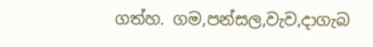ගත්හ. ගම,පන්සල,වැව,දාගැබ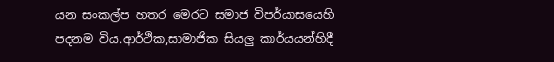යන සංකල්ප හතර මෙරට සමාජ විපර්යාසයෙහි පදනම විය.ආර්ථික,සාමාජික සියලු කාර්යයන්හිදී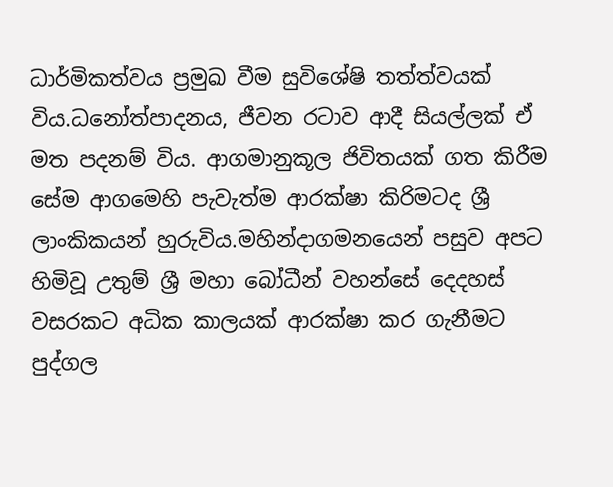ධාර්මිකත්වය ප්‍රමුඛ වීම සුවිශේෂි තත්ත්වයක් විය.ධනෝත්පාදනය, ජීවන රටාව ආදී සියල්ලක් ඒ මත පදනම් විය. ආගමානුකූල ජිවිතයක් ගත කිරීම සේම ආගමෙහි පැවැත්ම ආරක්ෂා කිරිමටද ශ්‍රී ලාංකිකයන් හුරුවිය.මහින්දාගමනයෙන් පසුව අපට හිමිවූ උතුම් ශ්‍රී මහා බෝධීන් වහන්සේ දෙදහස් වසරකට අධික කාලයක් ආරක්ෂා කර ගැනීමට පුද්ගල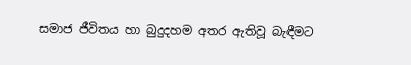සමාජ ජීවිතය හා බුදුදහම අතර ඇතිවූ බැඳීමට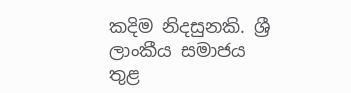කදිම නිදසුනකි. ශ්‍රී ලාංකීය සමාජය තුළ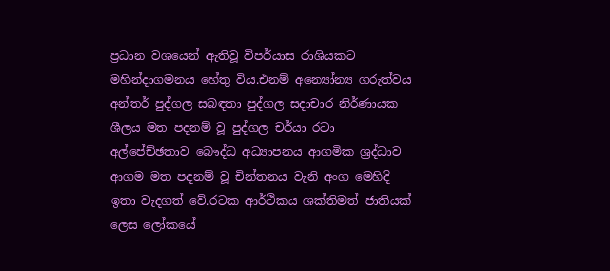ප්‍රධාන වශයෙන් ඇතිවූ විපර්යාස රාශියකට මහින්දාගමනය හේතු විය.එනම් අන්‍යෝන්‍ය ගරුත්වය අන්තර් පුද්ගල සබඳතා පුද්ගල සදාචාර නිර්ණායක ශීලය මත පදනම් වූ පුද්ගල චර්යා රටා අල්පේච්ඡතාව බෞද්ධ අධ්‍යාපනය ආගමික ශ්‍රද්ධාව ආගම මත පදනම් වූ චින්තනය වැනි අංග මෙහිදි ඉතා වැදගත් වේ.රටක ආර්ථිකය ශක්තිමත් ජාතියක් ලෙස ලෝකයේ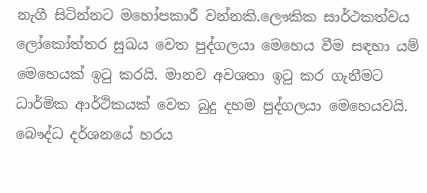නැගී සිටින්නට මහෝපකාරී වන්නකි.ලෞකික සාර්ථකත්වය ලෝකෝත්තර සුඛය වෙත පුද්ගලයා මෙහෙය වීම සඳහා යම් මෙහෙයක් ඉටු කරයි. මානව අවශතා ඉටු කර ගැනීමට ධාර්මික ආර්ථිකයක් වෙත බුදු දහම පුද්ගලයා මෙහෙයවයි. බෞද්ධ දර්ශනයේ හරය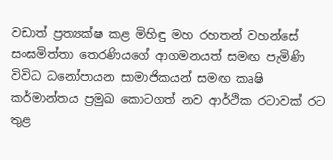වඩාත් ප්‍රත්‍යක්ෂ කළ මිහිඳු මහ රහතන් වහන්සේ සංඝමිත්තා තෙරණියගේ ආගමනයත් සමඟ පැමිණි විවිධ ධනෝපායන සාමාජිකයන් සමඟ කෘෂි කර්මාන්තය ප්‍රමුඛ කොටගත් නව ආර්ථික රටාවක් රට තුළ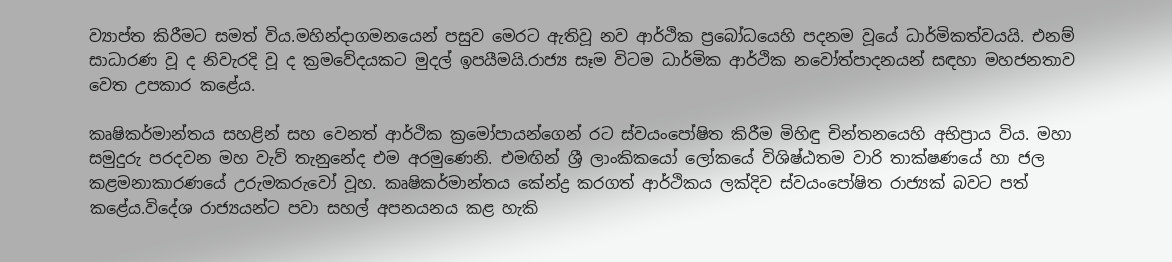ව්‍යාප්ත කිරීමට සමත් විය.මහින්දාගමනයෙන් පසුව මෙරට ඇතිවූ නව ආර්ථික ප්‍රබෝධයෙහි පදනම වූයේ ධාර්මිකත්වයයි. එනම් සාධාරණ වූ ද නිවැරදි වූ ද ක්‍රමවේදයකට මුදල් ඉපයීමයි.රාජ්‍ය සෑම විටම ධාර්මික ආර්ථික නවෝත්පාදනයන් සඳහා මහජනතාව වෙත උපකාර කළේය.

කෘෂිකර්මාන්තය සහළින් සහ වෙනත් ආර්ථික ක්‍රමෝපායන්ගෙන් රට ස්වයංපෝෂිත කිරීම මිහිඳු චින්තනයෙහි අභිප්‍රාය විය. මහා සමුදුරු පරදවන මහ වැව් තැනුනේද එම අරමුණෙනි. එමඟින් ශ්‍රී ලාංකිකයෝ ලෝකයේ විශිෂ්ඨතම වාරි තාක්ෂණයේ හා ජල කළමනාකාරණයේ උරුමකරුවෝ වූහ. කෘෂිකර්මාන්තය කේන්ද්‍ර කරගත් ආර්ථිකය ලක්දිව ස්වයංපෝෂිත රාජ්‍යක් බවට පත් කළේය.විදේශ රාජ්‍යයන්ට පවා සහල් අපනයනය කළ හැකි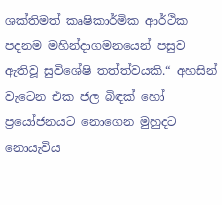ශක්තිමත් කෘෂිකාර්මික ආර්ථික පදනම මහින්දාගමනයෙන් පසුව ඇතිවූ සුවිශේෂි තත්ත්වයකි.“ අහසින් වැටෙන එක ජල බිඳක් හෝ ප්‍රයෝජනයට නොගෙන මුහුදට නොයැවිය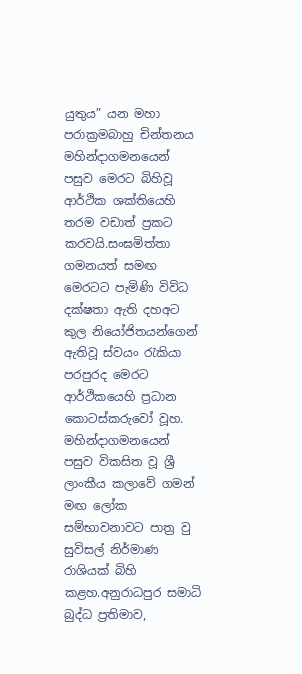යුතුය” යන මහා පරාක්‍රමබාහු චින්තනය මහින්දාගමනයෙන් පසුව මෙරට බිහිවූ ආර්ථික ශක්තියෙහි තරම වඩාත් ප්‍රකට කරවයි.සංඝමිත්තා ගමනයත් සමඟ මෙරටට පැමිණි විවිධ දක්ෂතා ඇති දහඅට කුල නියෝජිතයන්ගෙන් ඇතිවූ ස්වයං රැකියා පරපුරද මෙරට ආර්ථිකයෙහි ප්‍රධාන කොටස්කරුවෝ වූහ. මහින්දාගමනයෙන් පසුව විකසිත වූ ශ්‍රී ලාංකීය කලාවේ ගමන් මඟ ලෝක සම්භාවනාවට පාත්‍ර වු සුවිසල් නිර්මාණ රාශියක් බිහි කළහ.අනුරාධපුර සමාධි බුද්ධ ප්‍රතිමාව,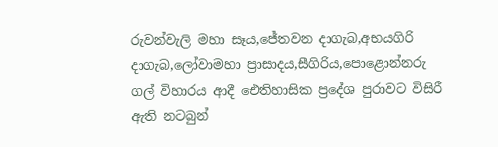රුවන්වැලි මහා සෑය,ජේතවන දාගැබ,අභයගිරි දාගැබ,ලෝවාමහා ප්‍රාසාදය,සීගිරිය,පොළොන්නරු ගල් විහාරය ආදී ඓතිහාසික ප්‍රදේශ පුරාවට විසිරී ඇති නටබුන්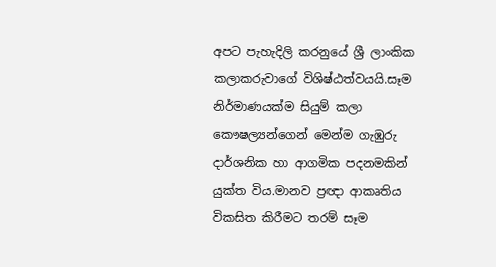අපට පැහැදිලි කරනුයේ ශ්‍රී ලාංකික කලාකරුවාගේ විශිෂ්ඨත්වයයි.සෑම නිර්මාණයක්ම සියුම් කලා කෞෂල්‍යන්ගෙන් මෙන්ම ගැඹුරු දාර්ශනික හා ආගමික පදනමකින් යුක්ත විය.මානව ප්‍රඥා ආකෘතිය විකසිත කිරීමට තරම් සෑම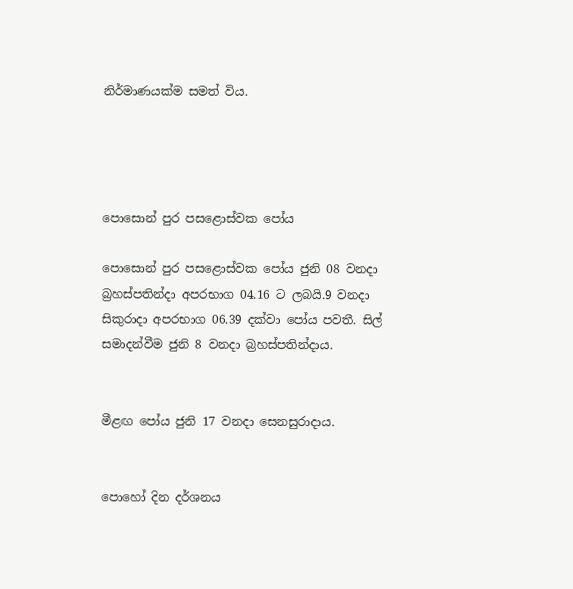නිර්මාණයක්ම සමත් විය.




පොසොන් පුර පසළොස්වක පෝය

පොසොන් පුර පසළොස්වක පෝය ජුනි 08 වනදා බ්‍රහස්පතින්දා අපරභාග 04.16 ට ලබයි.9 වනදා සිකුරාදා අපරභාග 06.39 දක්වා පෝය පවතී. සිල් සමාදන්වීම ජුනි 8 වනදා බ්‍රහස්පතින්දාය.


මීළඟ පෝය ජුනි 17 වනදා සෙනසුරාදාය.


පොහෝ දින දර්ශනය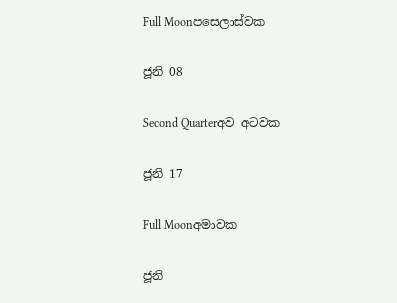Full Moonපසෙලාස්වක

ජූනි 08

Second Quarterඅව අටවක

ජූනි 17

Full Moonඅමාවක

ජූනි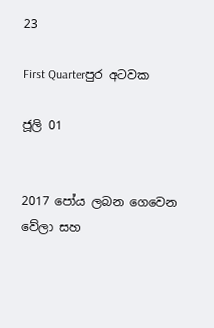23

First Quarterපුර අටවක

ජූලි 01


2017 පෝය ලබන ගෙවෙන වේලා සහ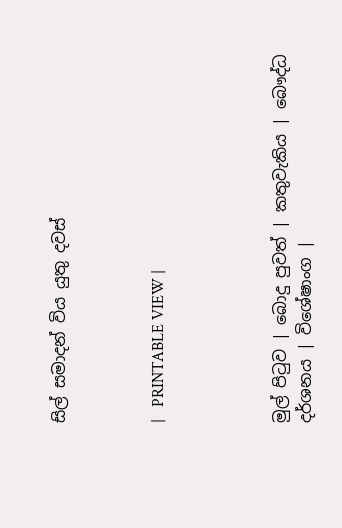සිල් සමාදන් විය යුතු දවස්



|   PRINTABLE VIEW |




මුල් පිටුව | බොදු පුවත් | කතුවැකිය | බෞද්ධ දර්ශනය | විශේෂාංග |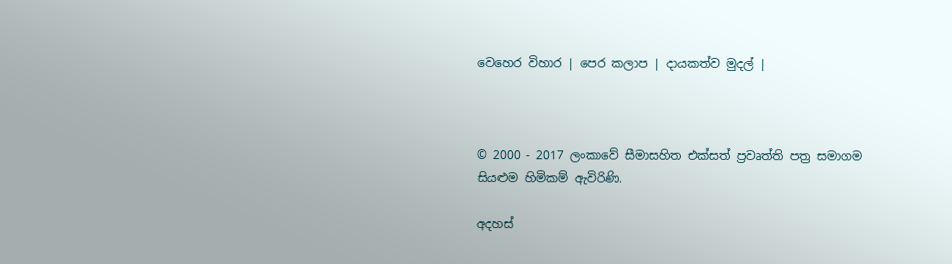වෙහෙර විහාර | පෙර කලාප | දායකත්ව මුදල් |



© 2000 - 2017 ලංකාවේ සීමාසහිත එක්සත් ප්‍රවෘත්ති පත්‍ර සමාගම
සියළුම හිමිකම් ඇවිරිණි.

අදහස්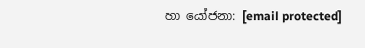හා යෝජනා: [email protected]